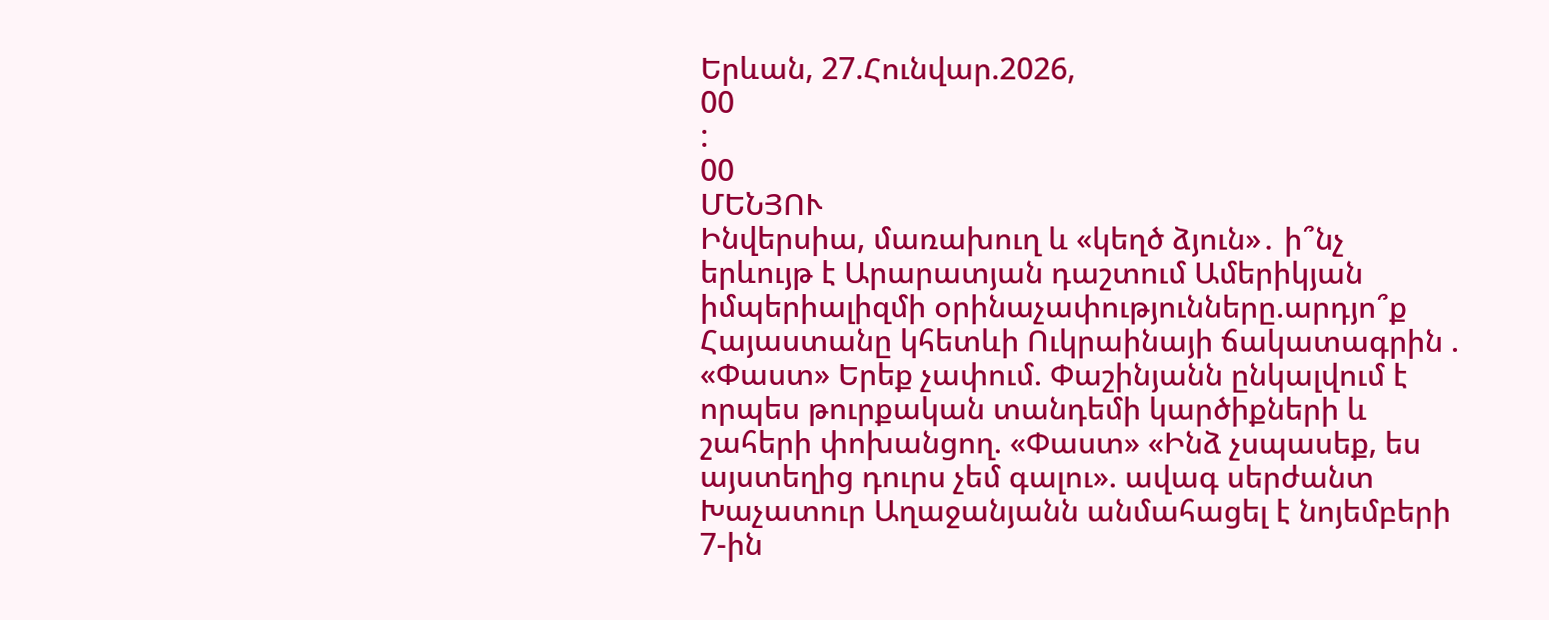Երևան, 27.Հունվար.2026,
00
:
00
ՄԵՆՅՈՒ
Ինվերսիա, մառախուղ և «կեղծ ձյուն»․ ի՞նչ երևույթ է Արարատյան դաշտում Ամերիկյան իմպերիալիզմի օրինաչափությունները.արդյո՞ք Հայաստանը կհետևի Ուկրաինայի ճակատագրին . «Փաստ» Երեք չափում. Փաշինյանն ընկալվում է որպես թուրքական տանդեմի կարծիքների և շահերի փոխանցող. «Փաստ» «Ինձ չսպասեք, ես այստեղից դուրս չեմ գալու». ավագ սերժանտ Խաչատուր Աղաջանյանն անմահացել է նոյեմբերի 7-ին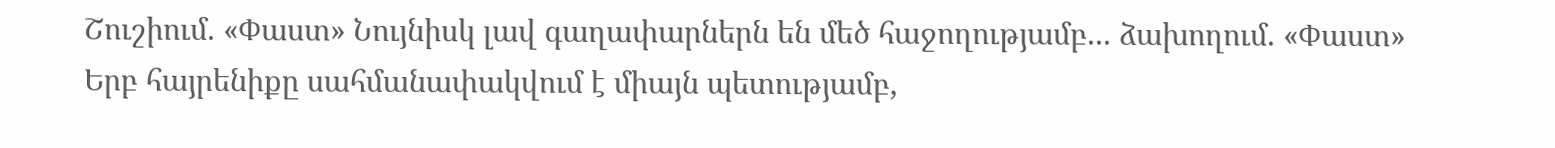Շուշիում. «Փաստ» Նույնիսկ լավ գաղափարներն են մեծ հաջողությամբ... ձախողում. «Փաստ» Երբ հայրենիքը սահմանափակվում է միայն պետությամբ,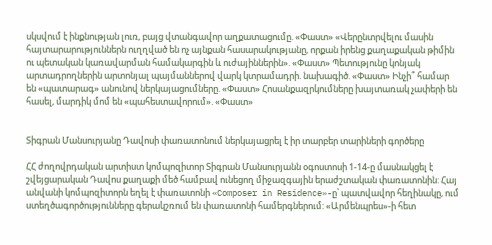սկսվում է ինքնության լուռ, բայց վտանգավոր աղքատացումը. «Փաստ» «Վերընտրվելու մասին հայտարարություններն ուղղված են ոչ այնքան հասարակությանը, որքան իրենց քաղաքական թիմին ու պետական կառավարման համակարգին և ուժայիններին». «Փաստ» Պետությունը կոնյակ արտադրողներին արտոնյալ պայմաններով վարկ կտրամադրի. նախագիծ. «Փաստ» Ինչի՞ համար են «պատարագ» անունով ներկայացումները. «Փաստ» Հոսանքազրկումները խայտառակ չափերի են հասել, մարդիկ մոմ են «պահեստավորում». «Փաստ»


Տիգրան Մանսուրյանը Դավոսի փառատոնում ներկայացրել է իր տարբեր տարիների գործերը

ՀՀ ժողովրդական արտիստ կոմպոզիտոր Տիգրան Մանսուրյանն օգոստոսի 1-14-ը մասնակցել է շվեյցարական Դավոս քաղաքի մեծ համբավ ունեցող միջազգային երաժշտական փառատոնին: Հայ անվանի կոմպոզիտորն եղել է փառատոնի «Composer in Residence»-ը՝ պատվավոր հեղինակը, ում ստեղծագործությունները գերակշռում են փառատոնի համերգներում: «Արմենպրես»-ի հետ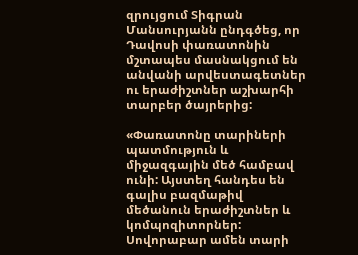զրույցում Տիգրան Մանսուրյանն ընդգծեց, որ Դավոսի փառատոնին մշտապես մասնակցում են անվանի արվեստագետներ ու երաժիշտներ աշխարհի տարբեր ծայրերից:

«Փառատոնը տարիների պատմություն և միջազգային մեծ համբավ ունի: Այստեղ հանդես են գալիս բազմաթիվ մեծանուն երաժիշտներ և կոմպոզիտորներ: Սովորաբար ամեն տարի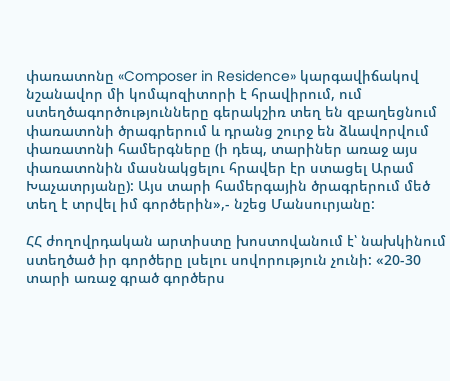փառատոնը «Composer in Residence» կարգավիճակով նշանավոր մի կոմպոզիտորի է հրավիրում, ում ստեղծագործությունները գերակշիռ տեղ են զբաղեցնում փառատոնի ծրագրերում և դրանց շուրջ են ձևավորվում փառատոնի համերգները (ի դեպ, տարիներ առաջ այս փառատոնին մասնակցելու հրավեր էր ստացել Արամ Խաչատրյանը): Այս տարի համերգային ծրագրերում մեծ տեղ է տրվել իմ գործերին»,- նշեց Մանսուրյանը:

ՀՀ ժողովրդական արտիստը խոստովանում է՝ նախկինում ստեղծած իր գործերը լսելու սովորություն չունի: «20-30 տարի առաջ գրած գործերս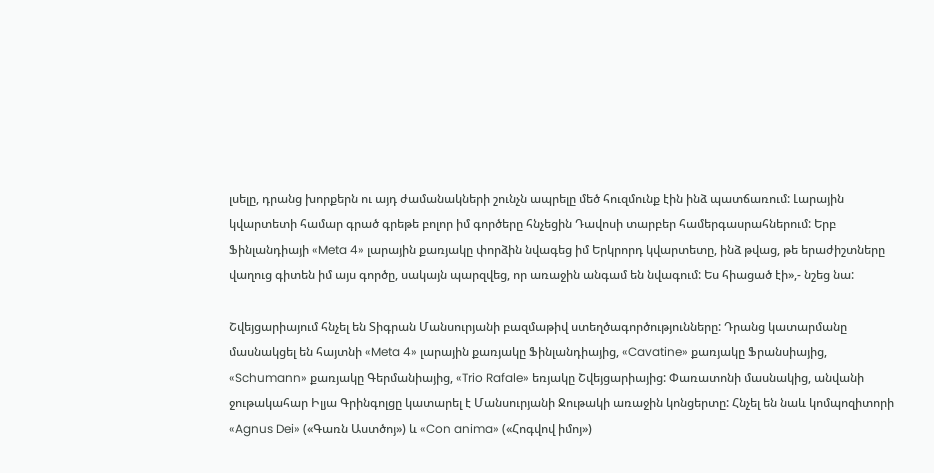լսելը, դրանց խորքերն ու այդ ժամանակների շունչն ապրելը մեծ հուզմունք էին ինձ պատճառում: Լարային կվարտետի համար գրած գրեթե բոլոր իմ գործերը հնչեցին Դավոսի տարբեր համերգասրահներում: Երբ Ֆինլանդիայի «Meta 4» լարային քառյակը փորձին նվագեց իմ Երկրորդ կվարտետը, ինձ թվաց, թե երաժիշտները վաղուց գիտեն իմ այս գործը, սակայն պարզվեց, որ առաջին անգամ են նվագում: Ես հիացած էի»,- նշեց նա:

Շվեյցարիայում հնչել են Տիգրան Մանսուրյանի բազմաթիվ ստեղծագործությունները: Դրանց կատարմանը մասնակցել են հայտնի «Meta 4» լարային քառյակը Ֆինլանդիայից, «Cavatine» քառյակը Ֆրանսիայից, «Schumann» քառյակը Գերմանիայից, «Trio Rafale» եռյակը Շվեյցարիայից: Փառատոնի մասնակից, անվանի ջութակահար Իլյա Գրինգոլցը կատարել է Մանսուրյանի Ջութակի առաջին կոնցերտը: Հնչել են նաև կոմպոզիտորի «Agnus Dei» («Գառն Աստծոյ») և «Con anima» («Հոգվով իմոյ»)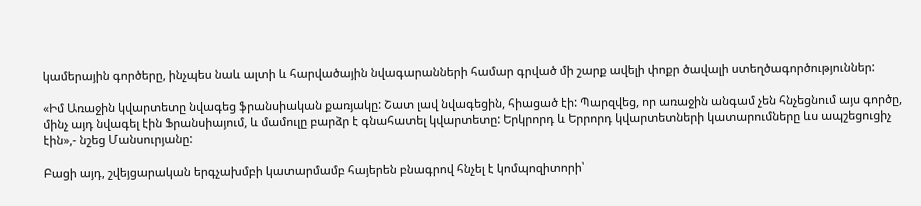կամերային գործերը, ինչպես նաև ալտի և հարվածային նվագարանների համար գրված մի շարք ավելի փոքր ծավալի ստեղծագործություններ:

«Իմ Առաջին կվարտետը նվագեց ֆրանսիական քառյակը: Շատ լավ նվագեցին, հիացած էի: Պարզվեց, որ առաջին անգամ չեն հնչեցնում այս գործը, մինչ այդ նվագել էին Ֆրանսիայում, և մամուլը բարձր է գնահատել կվարտետը: Երկրորդ և Երրորդ կվարտետների կատարումները ևս ապշեցուցիչ էին»,- նշեց Մանսուրյանը:

Բացի այդ, շվեյցարական երգչախմբի կատարմամբ հայերեն բնագրով հնչել է կոմպոզիտորի՝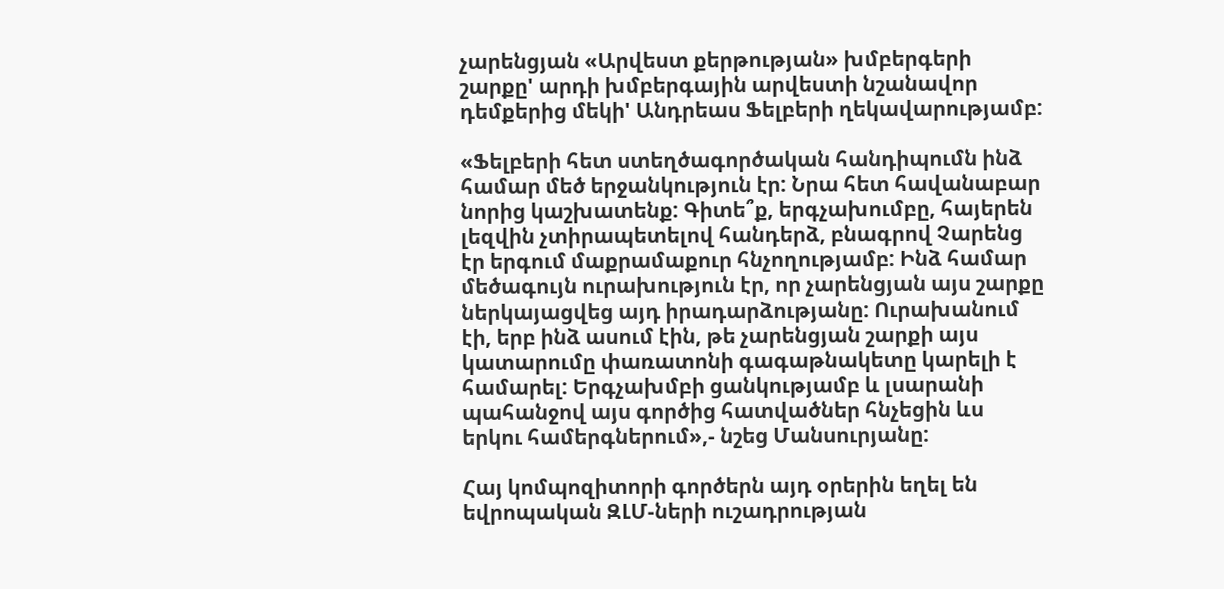չարենցյան «Արվեստ քերթության» խմբերգերի շարքը' արդի խմբերգային արվեստի նշանավոր դեմքերից մեկի' Անդրեաս Ֆելբերի ղեկավարությամբ:

«Ֆելբերի հետ ստեղծագործական հանդիպումն ինձ համար մեծ երջանկություն էր: Նրա հետ հավանաբար նորից կաշխատենք: Գիտե՞ք, երգչախումբը, հայերեն լեզվին չտիրապետելով հանդերձ, բնագրով Չարենց էր երգում մաքրամաքուր հնչողությամբ: Ինձ համար մեծագույն ուրախություն էր, որ չարենցյան այս շարքը ներկայացվեց այդ իրադարձությանը: Ուրախանում էի, երբ ինձ ասում էին, թե չարենցյան շարքի այս կատարումը փառատոնի գագաթնակետը կարելի է համարել: Երգչախմբի ցանկությամբ և լսարանի պահանջով այս գործից հատվածներ հնչեցին ևս երկու համերգներում»,- նշեց Մանսուրյանը:

Հայ կոմպոզիտորի գործերն այդ օրերին եղել են եվրոպական ԶԼՄ-ների ուշադրության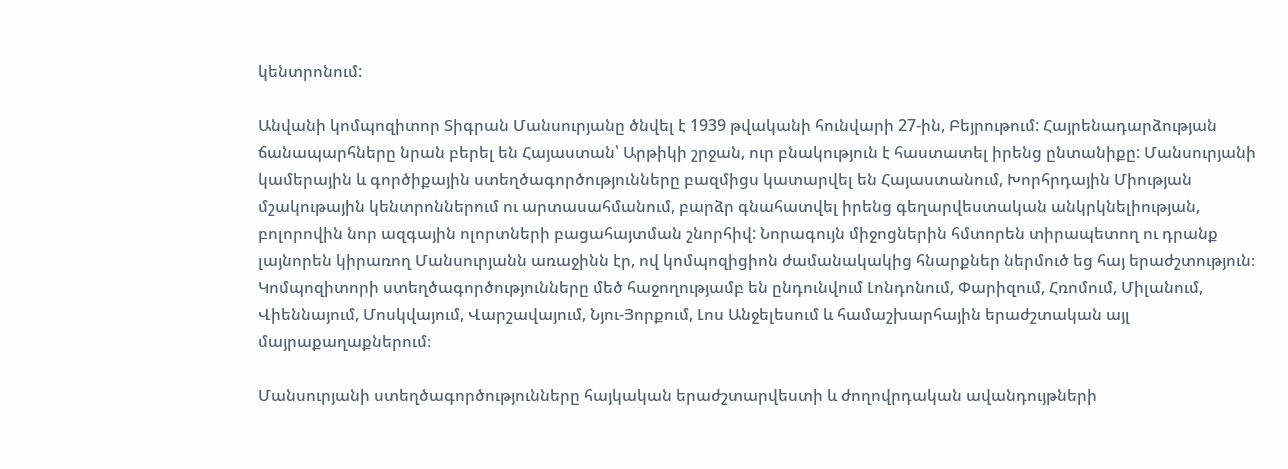կենտրոնում:

Անվանի կոմպոզիտոր Տիգրան Մանսուրյանը ծնվել է 1939 թվականի հունվարի 27-ին, Բեյրութում: Հայրենադարձության ճանապարհները նրան բերել են Հայաստան՝ Արթիկի շրջան, ուր բնակություն է հաստատել իրենց ընտանիքը: Մանսուրյանի կամերային և գործիքային ստեղծագործությունները բազմիցս կատարվել են Հայաստանում, Խորհրդային Միության մշակութային կենտրոններում ու արտասահմանում, բարձր գնահատվել իրենց գեղարվեստական անկրկնելիության, բոլորովին նոր ազգային ոլորտների բացահայտման շնորհիվ: Նորագույն միջոցներին հմտորեն տիրապետող ու դրանք լայնորեն կիրառող Մանսուրյանն առաջինն էր, ով կոմպոզիցիոն ժամանակակից հնարքներ ներմուծ եց հայ երաժշտություն։ Կոմպոզիտորի ստեղծագործությունները մեծ հաջողությամբ են ընդունվում Լոնդոնում, Փարիզում, Հռոմում, Միլանում, Վիեննայում, Մոսկվայում, Վարշավայում, Նյու-Յորքում, Լոս Անջելեսում և համաշխարհային երաժշտական այլ մայրաքաղաքներում։

Մանսուրյանի ստեղծագործությունները հայկական երաժշտարվեստի և ժողովրդական ավանդույթների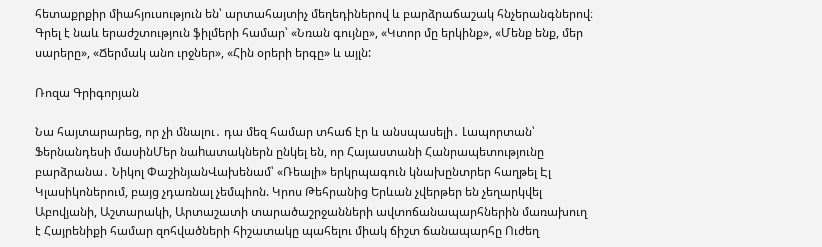հետաքրքիր միահյուսություն են՝ արտահայտիչ մեղեդիներով և բարձրաճաշակ հնչերանգներով։ Գրել է նաև երաժշտություն ֆիլմերի համար՝ «Նռան գույնը», «Կտոր մը երկինք», «Մենք ենք, մեր սարերը», «Ճերմակ անո ւրջներ», «Հին օրերի երգը» և այլն:

Ռոզա Գրիգորյան

Նա հայտարարեց, որ չի մնալու․ դա մեզ համար տհաճ էր և անսպասելի․ Լապորտան՝ Ֆերնանդեսի մասինՄեր նաhատակներն ընկել են, որ Հայաստանի Հանրապետությունը բարձրանա․ Նիկոլ ՓաշինյանՎախենամ՝ «Ռեալի» երկրպագուն կնախընտրեր հաղթել Էլ Կլասիկոներում, բայց չդառնալ չեմպիոն. Կրոս Թեհրանից Երևան չվերթեր են չեղարկվել Աբովյանի, Աշտարակի, Արտաշատի տարածաշրջանների ավտոճանապարհներին մառախուղ է Հայրենիքի համար զոհվածների հիշատակը պահելու միակ ճիշտ ճանապարհը Ուժեղ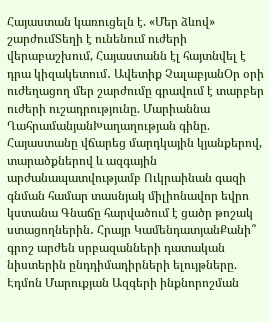Հայաստան կառուցելն է. «Մեր ձևով» շարժումՏեղի է ունենում ուժերի վերաբաշխում, Հայաստանն էլ հայտնվել է դրա կիզակետում․ Ավետիք ՉալաբյանՕր օրի ուժեղացող մեր շարժումը գրավում է տարբեր ուժերի ուշադրությունը. Մարիաննա ՂահրամանյանԽաղաղության գինը. Հայաստանը վճարեց մարդկային կյանքերով, տարածքներով և ազգային արժանապատվությամբ Ուկրաինան գազի գնման համար տասնյակ միլիոնավոր եվրո կստանա Գնաճը հարվածում է ցածր թոշակ ստացողներին․ Հրայր ԿամենդատյանՔանի՞ գրոշ արժեն սրբազանների դատական նիստերին ընդդիմադիրների ելույթները. Էդմոն Մարուքյան Ազգերի ինքնորոշման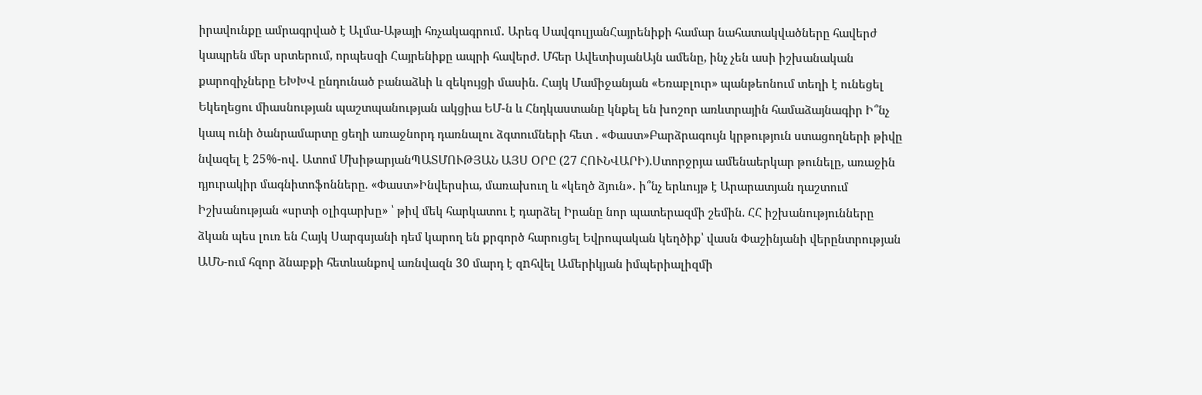իրավունքը ամրագրված է Ալմա-Աթայի հռչակագրում․ Արեգ ՍավգուլյանՀայրենիքի համար նահատակվածները հավերժ կապրեն մեր սրտերում, որպեսզի Հայրենիքը ապրի հավերժ. Մհեր ԱվետիսյանԱյն ամենը, ինչ չեն ասի իշխանական քարոզիչները ԵԽԽՎ ընդունած բանաձևի և զեկույցի մասին. Հայկ Մամիջանյան «Եռաբլուր» պանթեոնում տեղի է ունեցել Եկեղեցու միասնության պաշտպանության ակցիա ԵՄ-ն և Հնդկաստանը կնքել են խոշոր առևտրային համաձայնագիր Ի՞նչ կապ ունի ծանրամարտը ցեղի առաջնորդ դառնալու ձգտումների հետ . «Փաստ»Բարձրագույն կրթություն ստացողների թիվը նվազել է 25%-ով․ Ատոմ ՄխիթարյանՊԱՏՄՈՒԹՅԱՆ ԱՅՍ ՕՐԸ (27 ՀՈՒՆՎԱՐԻ).Ստորջրյա ամենաերկար թունելը, առաջին դյուրակիր մագնիտոֆոնները. «Փաստ»Ինվերսիա, մառախուղ և «կեղծ ձյուն»․ ի՞նչ երևույթ է Արարատյան դաշտում Իշխանության «սրտի օլիգարխը» ՝ թիվ մեկ հարկատու է դարձել Իրանը նոր պատերազմի շեմին. ՀՀ իշխանությունները ձկան պես լուռ են Հայկ Սարգսյանի դեմ կարող են քրգործ հարուցել Եվրոպական կեղծիք՝ վասն Փաշինյանի վերընտրության ԱՄՆ-ում հզոր ձնաբքի հետևանքով առնվազն 30 մարդ է զnհվել Ամերիկյան իմպերիալիզմի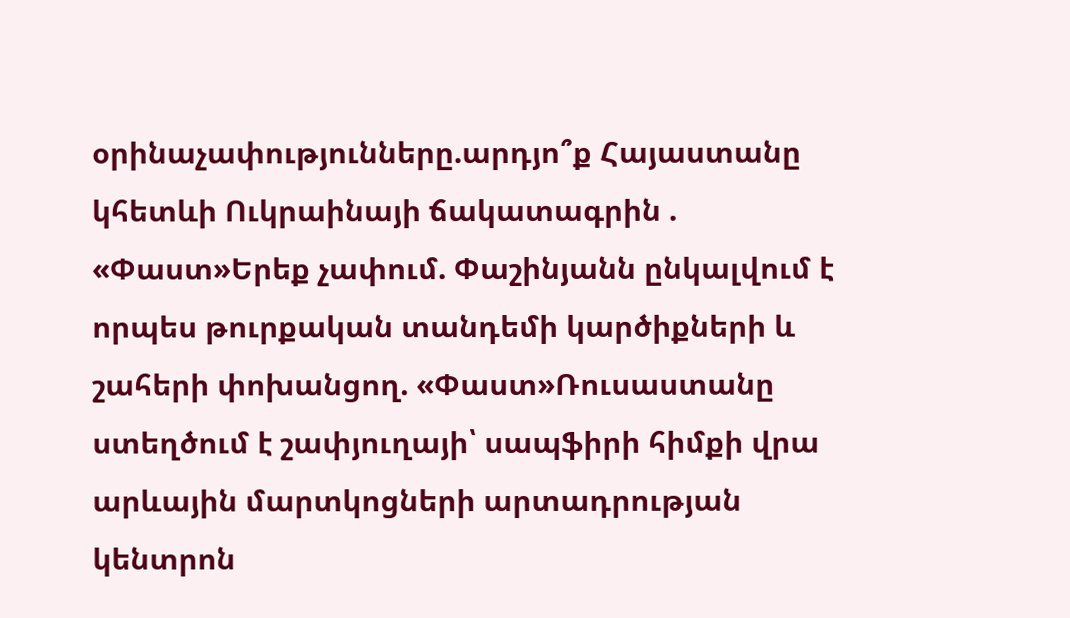օրինաչափությունները.արդյո՞ք Հայաստանը կհետևի Ուկրաինայի ճակատագրին . «Փաստ»Երեք չափում. Փաշինյանն ընկալվում է որպես թուրքական տանդեմի կարծիքների և շահերի փոխանցող. «Փաստ»Ռուսաստանը ստեղծում է շափյուղայի՝ սապֆիրի հիմքի վրա արևային մարտկոցների արտադրության կենտրոն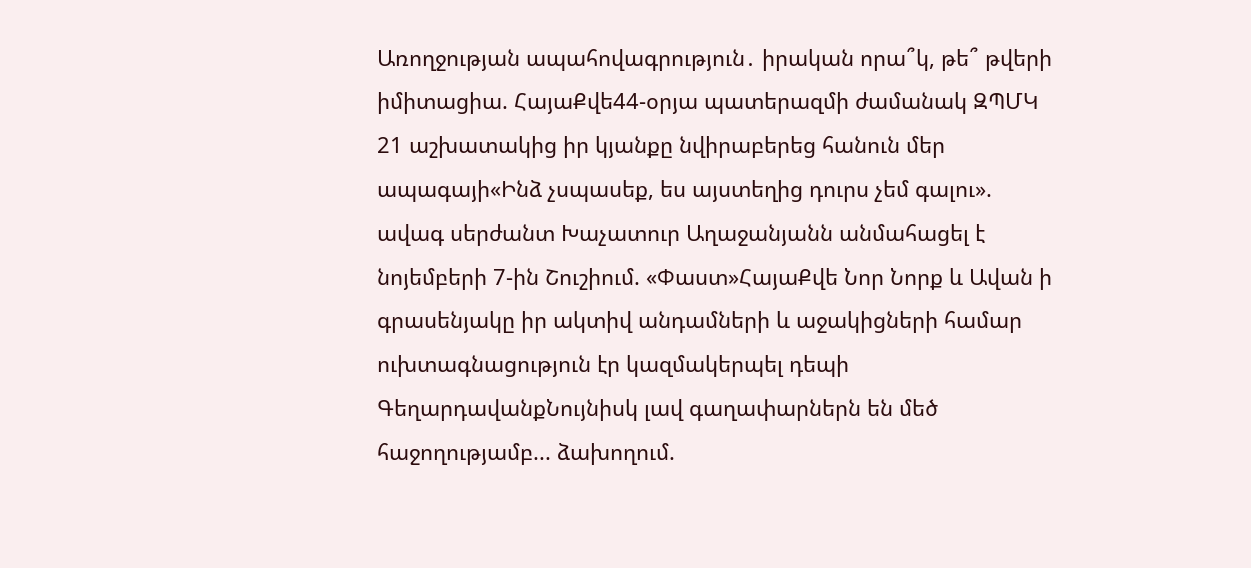Առողջության ապահովագրություն․ իրական որա՞կ, թե՞ թվերի իմիտացիա. ՀայաՔվե44-օրյա պատերազմի ժամանակ ԶՊՄԿ 21 աշխատակից իր կյանքը նվիրաբերեց հանուն մեր ապագայի«Ինձ չսպասեք, ես այստեղից դուրս չեմ գալու». ավագ սերժանտ Խաչատուր Աղաջանյանն անմահացել է նոյեմբերի 7-ին Շուշիում. «Փաստ»ՀայաՔվե Նոր Նորք և Ավան ի գրասենյակը իր ակտիվ անդամների և աջակիցների համար ուխտագնացություն էր կազմակերպել դեպի ԳեղարդավանքՆույնիսկ լավ գաղափարներն են մեծ հաջողությամբ... ձախողում.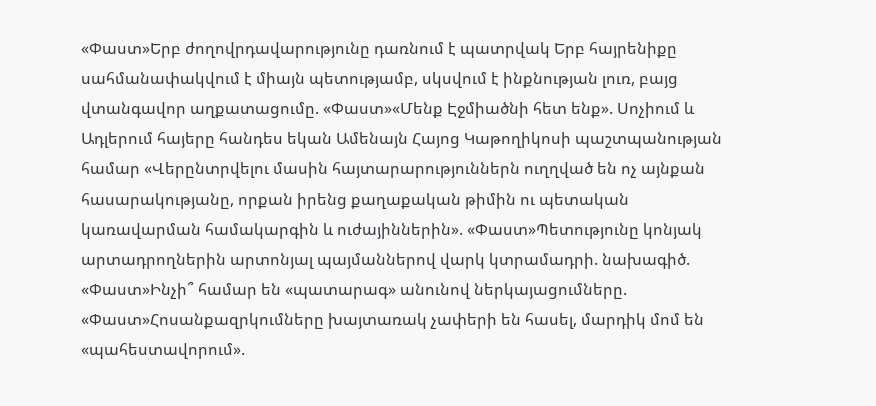«Փաստ»Երբ ժողովրդավարությունը դառնում է պատրվակ Երբ հայրենիքը սահմանափակվում է միայն պետությամբ, սկսվում է ինքնության լուռ, բայց վտանգավոր աղքատացումը. «Փաստ»«Մենք Էջմիածնի հետ ենք». Սոչիում և Ադլերում հայերը հանդես եկան Ամենայն Հայոց Կաթողիկոսի պաշտպանության համար «Վերընտրվելու մասին հայտարարություններն ուղղված են ոչ այնքան հասարակությանը, որքան իրենց քաղաքական թիմին ու պետական կառավարման համակարգին և ուժայիններին». «Փաստ»Պետությունը կոնյակ արտադրողներին արտոնյալ պայմաններով վարկ կտրամադրի. նախագիծ. «Փաստ»Ինչի՞ համար են «պատարագ» անունով ներկայացումները. «Փաստ»Հոսանքազրկումները խայտառակ չափերի են հասել, մարդիկ մոմ են «պահեստավորում».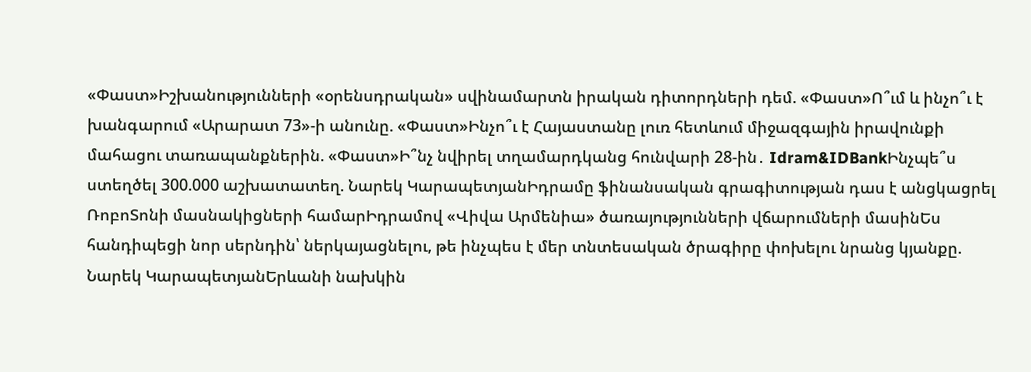«Փաստ»Իշխանությունների «օրենսդրական» սվինամարտն իրական դիտորդների դեմ. «Փաստ»Ո՞ւմ և ինչո՞ւ է խանգարում «Արարատ 73»-ի անունը. «Փաստ»Ինչո՞ւ է Հայաստանը լուռ հետևում միջազգային իրավունքի մահացու տառապանքներին. «Փաստ»Ի՞նչ նվիրել տղամարդկանց հունվարի 28-ին․ Idram&IDBankԻնչպե՞ս ստեղծել 300.000 աշխատատեղ. Նարեկ ԿարապետյանԻդրամը ֆինանսական գրագիտության դաս է անցկացրել ՌոբոՏոնի մասնակիցների համարԻդրամով «Վիվա Արմենիա» ծառայությունների վճարումների մասինԵս հանդիպեցի նոր սերնդին՝ ներկայացնելու, թե ինչպես է մեր տնտեսական ծրագիրը փոխելու նրանց կյանքը. Նարեկ ԿարապետյանԵրևանի նախկին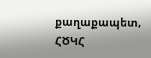քաղաքապետ, ՀԾԿՀ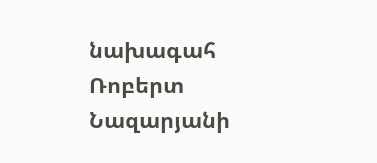նախագահ Ռոբերտ Նազարյանի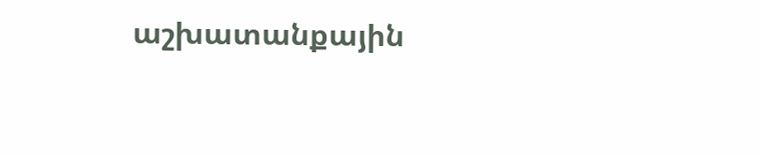աշխատանքային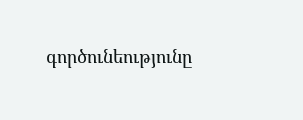գործունեությունը